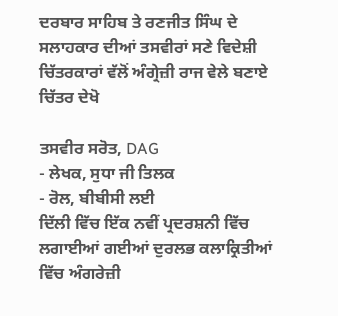ਦਰਬਾਰ ਸਾਹਿਬ ਤੇ ਰਣਜੀਤ ਸਿੰਘ ਦੇ ਸਲਾਹਕਾਰ ਦੀਆਂ ਤਸਵੀਰਾਂ ਸਣੇ ਵਿਦੇਸ਼ੀ ਚਿੱਤਰਕਾਰਾਂ ਵੱਲੋਂ ਅੰਗ੍ਰੇਜ਼ੀ ਰਾਜ ਵੇਲੇ ਬਣਾਏ ਚਿੱਤਰ ਦੇਖੋ

ਤਸਵੀਰ ਸਰੋਤ, DAG
- ਲੇਖਕ, ਸੁਧਾ ਜੀ ਤਿਲਕ
- ਰੋਲ, ਬੀਬੀਸੀ ਲਈ
ਦਿੱਲੀ ਵਿੱਚ ਇੱਕ ਨਵੀਂ ਪ੍ਰਦਰਸ਼ਨੀ ਵਿੱਚ ਲਗਾਈਆਂ ਗਈਆਂ ਦੁਰਲਭ ਕਲਾਕ੍ਰਿਤੀਆਂ ਵਿੱਚ ਅੰਗਰੇਜ਼ੀ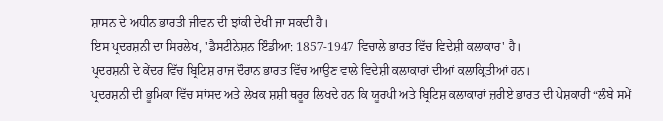ਸ਼ਾਸਨ ਦੇ ਅਧੀਨ ਭਾਰਤੀ ਜੀਵਨ ਦੀ ਝਾਂਕੀ ਦੇਖੀ ਜਾ ਸਕਦੀ ਹੈ।
ਇਸ ਪ੍ਰਦਰਸ਼ਨੀ ਦਾ ਸਿਰਲੇਖ, 'ਡੈਸਟੀਨੇਸ਼ਨ ਇੰਡੀਆ: 1857-1947 ਵਿਚਾਲੇ ਭਾਰਤ ਵਿੱਚ ਵਿਦੇਸ਼ੀ ਕਲਾਕਾਰ' ਹੈ।
ਪ੍ਰਦਰਸ਼ਨੀ ਦੇ ਕੇਂਦਰ ਵਿੱਚ ਬ੍ਰਿਟਿਸ਼ ਰਾਜ ਦੌਰਾਨ ਭਾਰਤ ਵਿੱਚ ਆਉਣ ਵਾਲੇ ਵਿਦੇਸ਼ੀ ਕਲਾਕਾਰਾਂ ਦੀਆਂ ਕਲਾਕ੍ਰਿਤੀਆਂ ਹਨ।
ਪ੍ਰਦਰਸ਼ਨੀ ਦੀ ਭੂਮਿਕਾ ਵਿੱਚ ਸਾਂਸਦ ਅਤੇ ਲੇਖਕ ਸ਼ਸ਼ੀ ਥਰੂਰ ਲਿਖਦੇ ਹਨ ਕਿ ਯੂਰਪੀ ਅਤੇ ਬ੍ਰਿਟਿਸ਼ ਕਲਾਕਾਰਾਂ ਜ਼ਰੀਏ ਭਾਰਤ ਦੀ ਪੇਸ਼ਕਾਰੀ “ਲੰਬੇ ਸਮੇਂ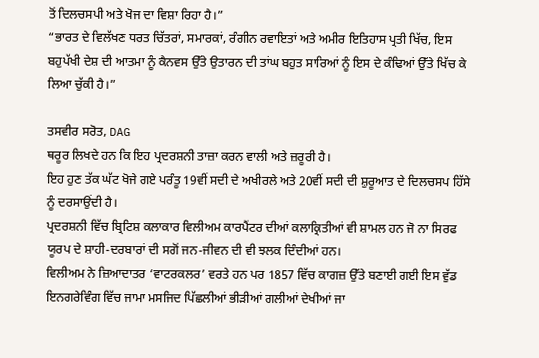ਤੋਂ ਦਿਲਚਸਪੀ ਅਤੇ ਖੋਜ ਦਾ ਵਿਸ਼ਾ ਰਿਹਾ ਹੈ।”
“ਭਾਰਤ ਦੇ ਵਿਲੱਖਣ ਧਰਤ ਚਿੱਤਰਾਂ, ਸਮਾਰਕਾਂ, ਰੰਗੀਨ ਰਵਾਇਤਾਂ ਅਤੇ ਅਮੀਰ ਇਤਿਹਾਸ ਪ੍ਰਤੀ ਖਿੱਚ, ਇਸ ਬਹੁਪੱਖੀ ਦੇਸ਼ ਦੀ ਆਤਮਾ ਨੂੰ ਕੈਨਵਸ ਉੱਤੇ ਉਤਾਰਨ ਦੀ ਤਾਂਘ ਬਹੁਤ ਸਾਰਿਆਂ ਨੂੰ ਇਸ ਦੇ ਕੰਢਿਆਂ ਉੱਤੇ ਖਿੱਚ ਕੇ ਲਿਆ ਚੁੱਕੀ ਹੈ।”

ਤਸਵੀਰ ਸਰੋਤ, DAG
ਥਰੂਰ ਲਿਖਦੇ ਹਨ ਕਿ ਇਹ ਪ੍ਰਦਰਸ਼ਨੀ ਤਾਜ਼ਾ ਕਰਨ ਵਾਲੀ ਅਤੇ ਜ਼ਰੂਰੀ ਹੈ।
ਇਹ ਹੁਣ ਤੱਕ ਘੱਟ ਖੋਜੇ ਗਏ ਪਰੰਤੂ 19ਵੀਂ ਸਦੀ ਦੇ ਅਖੀਰਲੇ ਅਤੇ 20ਵੀਂ ਸਦੀ ਦੀ ਸ਼ੁਰੂਆਤ ਦੇ ਦਿਲਚਸਪ ਹਿੱਸੇ ਨੂੰ ਦਰਸਾਉਂਦੀ ਹੈ।
ਪ੍ਰਦਰਸ਼ਨੀ ਵਿੱਚ ਬ੍ਰਿਟਿਸ਼ ਕਲਾਕਾਰ ਵਿਲੀਅਮ ਕਾਰਪੈਂਟਰ ਦੀਆਂ ਕਲਾਕ੍ਰਿਤੀਆਂ ਵੀ ਸ਼ਾਮਲ ਹਨ ਜੋ ਨਾ ਸਿਰਫ ਯੂਰਪ ਦੇ ਸ਼ਾਹੀ-ਦਰਬਾਰਾਂ ਦੀ ਸਗੋਂ ਜਨ-ਜੀਵਨ ਦੀ ਵੀ ਝਲਕ ਦਿੰਦੀਆਂ ਹਨ।
ਵਿਲੀਅਮ ਨੇ ਜ਼ਿਆਦਾਤਰ ‘ਵਾਟਰਕਲਰ’ ਵਰਤੇ ਹਨ ਪਰ 1857 ਵਿੱਚ ਕਾਗਜ਼ ਉੱਤੇ ਬਣਾਈ ਗਈ ਇਸ ਵੁੱਡ ਇਨਗਰੇਵਿੰਗ ਵਿੱਚ ਜਾਮਾ ਮਸਜਿਦ ਪਿੱਛਲੀਆਂ ਭੀੜੀਆਂ ਗਲੀਆਂ ਦੇਖੀਆਂ ਜਾ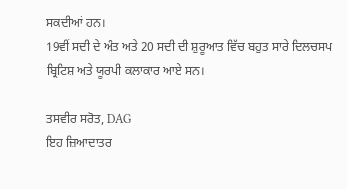ਸਕਦੀਆਂ ਹਨ।
19ਵੀਂ ਸਦੀ ਦੇ ਅੰਤ ਅਤੇ 20 ਸਦੀ ਦੀ ਸ਼ੁਰੂਆਤ ਵਿੱਚ ਬਹੁਤ ਸਾਰੇ ਦਿਲਚਸਪ ਬ੍ਰਿਟਿਸ਼ ਅਤੇ ਯੂਰਪੀ ਕਲਾਕਾਰ ਆਏ ਸਨ।

ਤਸਵੀਰ ਸਰੋਤ, DAG
ਇਹ ਜ਼ਿਆਦਾਤਰ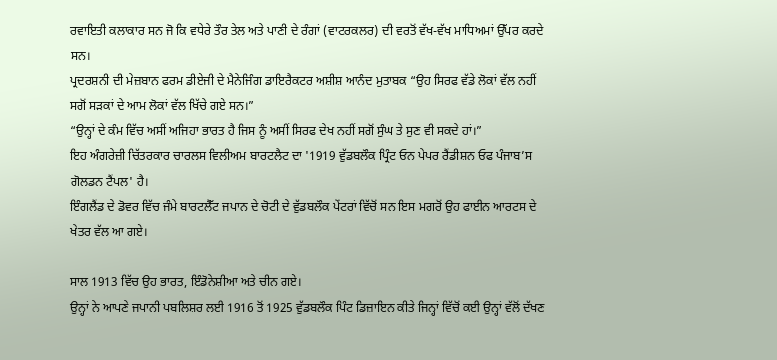ਰਵਾਇਤੀ ਕਲਾਕਾਰ ਸਨ ਜੋ ਕਿ ਵਧੇਰੇ ਤੌਰ ਤੇਲ ਅਤੇ ਪਾਣੀ ਦੇ ਰੰਗਾਂ (ਵਾਟਰਕਲਰ) ਦੀ ਵਰਤੋਂ ਵੱਖ-ਵੱਖ ਮਾਧਿਅਮਾਂ ਉੱਪਰ ਕਰਦੇ ਸਨ।
ਪ੍ਰਦਰਸ਼ਨੀ ਦੀ ਮੇਜ਼ਬਾਨ ਫਰਮ ਡੀਏਜੀ ਦੇ ਮੈਨੇਜਿੰਗ ਡਾਇਰੈਕਟਰ ਅਸ਼ੀਸ਼ ਆਨੰਦ ਮੁਤਾਬਕ “ਉਹ ਸਿਰਫ ਵੱਡੇ ਲੋਕਾਂ ਵੱਲ ਨਹੀਂ ਸਗੋਂ ਸੜਕਾਂ ਦੇ ਆਮ ਲੋਕਾਂ ਵੱਲ ਖਿੱਚੇ ਗਏ ਸਨ।”
“ਉਨ੍ਹਾਂ ਦੇ ਕੰਮ ਵਿੱਚ ਅਸੀਂ ਅਜਿਹਾ ਭਾਰਤ ਹੈ ਜਿਸ ਨੂੰ ਅਸੀਂ ਸਿਰਫ ਦੇਖ ਨਹੀਂ ਸਗੋਂ ਸੁੰਘ ਤੇ ਸੁਣ ਵੀ ਸਕਦੇ ਹਾਂ।”
ਇਹ ਅੰਗਰੇਜ਼ੀ ਚਿੱਤਰਕਾਰ ਚਾਰਲਸ ਵਿਲੀਅਮ ਬਾਰਟਲੈਟ ਦਾ '1919 ਵੁੱਡਬਲੌਕ ਪ੍ਰਿੰਟ ਓਨ ਪੇਪਰ ਰੈਂਡੀਸ਼ਨ ਓਫ ਪੰਜਾਬ’ਸ ਗੋਲਡਨ ਟੈਂਪਲ' ਹੈ।
ਇੰਗਲੈਂਡ ਦੇ ਡੋਵਰ ਵਿੱਚ ਜੰਮੇ ਬਾਰਟਲੈੱਟ ਜਪਾਨ ਦੇ ਚੋਟੀ ਦੇ ਵੁੱਡਬਲੌਕ ਪੇਂਟਰਾਂ ਵਿੱਚੋਂ ਸਨ ਇਸ ਮਗਰੋਂ ਉਹ ਫਾਈਨ ਆਰਟਸ ਦੇ ਖੇਤਰ ਵੱਲ ਆ ਗਏ।

ਸਾਲ 1913 ਵਿੱਚ ਉਹ ਭਾਰਤ, ਇੰਡੋਨੇਸ਼ੀਆ ਅਤੇ ਚੀਨ ਗਏ।
ਉਨ੍ਹਾਂ ਨੇ ਆਪਣੇ ਜਪਾਨੀ ਪਬਲਿਸ਼ਰ ਲਈ 1916 ਤੋਂ 1925 ਵੁੱਡਬਲੌਕ ਪਿੰਟ ਡਿਜ਼ਾਇਨ ਕੀਤੇ ਜਿਨ੍ਹਾਂ ਵਿੱਚੋਂ ਕਈ ਉਨ੍ਹਾਂ ਵੱਲੋਂ ਦੱਖਣ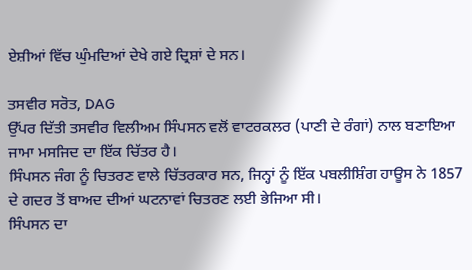ਏਸ਼ੀਆਂ ਵਿੱਚ ਘੁੰਮਦਿਆਂ ਦੇਖੇ ਗਏ ਦ੍ਰਿਸ਼ਾਂ ਦੇ ਸਨ।

ਤਸਵੀਰ ਸਰੋਤ, DAG
ਉੱਪਰ ਦਿੱਤੀ ਤਸਵੀਰ ਵਿਲੀਅਮ ਸਿੰਪਸਨ ਵਲੋਂ ਵਾਟਰਕਲਰ (ਪਾਣੀ ਦੇ ਰੰਗਾਂ) ਨਾਲ ਬਣਾਇਆ ਜਾਮਾ ਮਸਜਿਦ ਦਾ ਇੱਕ ਚਿੱਤਰ ਹੈ।
ਸਿੰਪਸਨ ਜੰਗ ਨੂੰ ਚਿਤਰਣ ਵਾਲੇ ਚਿੱਤਰਕਾਰ ਸਨ, ਜਿਨ੍ਹਾਂ ਨੂੰ ਇੱਕ ਪਬਲੀਸ਼ਿੰਗ ਹਾਊਸ ਨੇ 1857 ਦੇ ਗਦਰ ਤੋਂ ਬਾਅਦ ਦੀਆਂ ਘਟਨਾਵਾਂ ਚਿਤਰਣ ਲਈ ਭੇਜਿਆ ਸੀ।
ਸਿੰਪਸਨ ਦਾ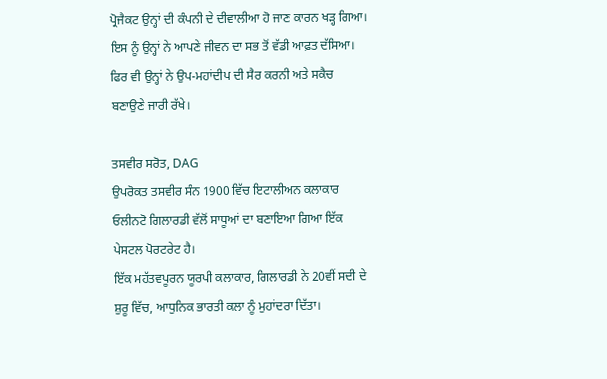ਪ੍ਰੋਜੈਕਟ ਉਨ੍ਹਾਂ ਦੀ ਕੰਪਨੀ ਦੇ ਦੀਵਾਲੀਆ ਹੋ ਜਾਣ ਕਾਰਨ ਖੜ੍ਹ ਗਿਆ। ਇਸ ਨੂੰ ਉਨ੍ਹਾਂ ਨੇ ਆਪਣੇ ਜੀਵਨ ਦਾ ਸਭ ਤੋਂ ਵੱਡੀ ਆਫ਼ਤ ਦੱਸਿਆ। ਫਿਰ ਵੀ ਉਨ੍ਹਾਂ ਨੇ ਉਪ-ਮਹਾਂਦੀਪ ਦੀ ਸੈਰ ਕਰਨੀ ਅਤੇ ਸਕੈਚ ਬਣਾਉਣੇ ਜਾਰੀ ਰੱਖੇ।

ਤਸਵੀਰ ਸਰੋਤ, DAG
ਉਪਰੋਕਤ ਤਸਵੀਰ ਸੰਨ 1900 ਵਿੱਚ ਇਟਾਲੀਅਨ ਕਲਾਕਾਰ ਓਲੀਨਟੋ ਗਿਲਾਰਡੀ ਵੱਲੋਂ ਸਾਧੂਆਂ ਦਾ ਬਣਾਇਆ ਗਿਆ ਇੱਕ ਪੇਸਟਲ ਪੋਰਟਰੇਟ ਹੈ।
ਇੱਕ ਮਹੱਤਵਪੂਰਨ ਯੂਰਪੀ ਕਲਾਕਾਰ, ਗਿਲਾਰਡੀ ਨੇ 20ਵੀਂ ਸਦੀ ਦੇ ਸ਼ੁਰੂ ਵਿੱਚ, ਆਧੁਨਿਕ ਭਾਰਤੀ ਕਲਾ ਨੂੰ ਮੁਹਾਂਦਰਾ ਦਿੱਤਾ।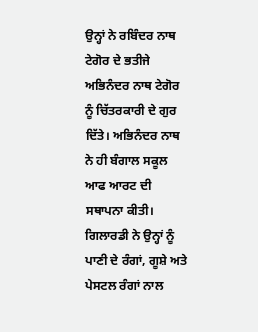ਉਨ੍ਹਾਂ ਨੇ ਰਬਿੰਦਰ ਨਾਥ ਟੇਗੋਰ ਦੇ ਭਤੀਜੇ ਅਭਿਨੰਦਰ ਨਾਥ ਟੇਗੋਰ ਨੂੰ ਚਿੱਤਰਕਾਰੀ ਦੇ ਗੁਰ ਦਿੱਤੇ। ਅਭਿਨੰਦਰ ਨਾਥ ਨੇ ਹੀ ਬੰਗਾਲ ਸਕੂਲ ਆਫ ਆਰਟ ਦੀ ਸਥਾਪਨਾ ਕੀਤੀ।
ਗਿਲਾਰਡੀ ਨੇ ਉਨ੍ਹਾਂ ਨੂੰ ਪਾਣੀ ਦੇ ਰੰਗਾਂ, ਗੂਸ਼ੇ ਅਤੇ ਪੇਸਟਲ ਰੰਗਾਂ ਨਾਲ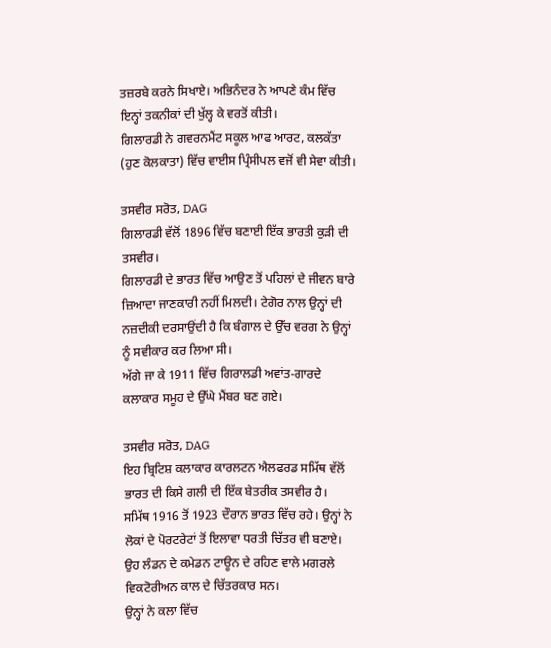ਤਜ਼ਰਬੇ ਕਰਨੇ ਸਿਖਾਏ। ਅਭਿਨੰਦਰ ਨੇ ਆਪਣੇ ਕੰਮ ਵਿੱਚ ਇਨ੍ਹਾਂ ਤਕਨੀਕਾਂ ਦੀ ਖੁੱਲ੍ਹ ਕੇ ਵਰਤੋਂ ਕੀਤੀ।
ਗਿਲਾਰਡੀ ਨੇ ਗਵਰਨਮੈਂਟ ਸਕੂਲ ਆਫ ਆਰਟ, ਕਲਕੱਤਾ (ਹੁਣ ਕੋਲਕਾਤਾ) ਵਿੱਚ ਵਾਈਸ ਪ੍ਰਿੰਸੀਪਲ ਵਜੋਂ ਵੀ ਸੇਵਾ ਕੀਤੀ।

ਤਸਵੀਰ ਸਰੋਤ, DAG
ਗਿਲਾਰਡੀ ਵੱਲੋਂ 1896 ਵਿੱਚ ਬਣਾਈ ਇੱਕ ਭਾਰਤੀ ਕੁੜੀ ਦੀ ਤਸਵੀਰ।
ਗਿਲਾਰਡੀ ਦੇ ਭਾਰਤ ਵਿੱਚ ਆਉਣ ਤੋਂ ਪਹਿਲਾਂ ਦੇ ਜੀਵਨ ਬਾਰੇ ਜ਼ਿਆਦਾ ਜਾਣਕਾਰੀ ਨਹੀਂ ਮਿਲਦੀ। ਟੇਗੋਰ ਨਾਲ ਉਨ੍ਹਾਂ ਦੀ ਨਜ਼ਦੀਕੀ ਦਰਸਾਉਂਦੀ ਹੈ ਕਿ ਬੰਗਾਲ ਦੇ ਉੱਚ ਵਰਗ ਨੇ ਉਨ੍ਹਾਂ ਨੂੰ ਸਵੀਕਾਰ ਕਰ ਲਿਆ ਸੀ।
ਅੱਗੇ ਜਾ ਕੇ 1911 ਵਿੱਚ ਗਿਰਾਲਡੀ ਅਵਾਂਤ-ਗਾਰਦੇ ਕਲਾਕਾਰ ਸਮੂਹ ਦੇ ਉੱਘੇ ਮੈਂਬਰ ਬਣ ਗਏ।

ਤਸਵੀਰ ਸਰੋਤ, DAG
ਇਹ ਬ੍ਰਿਟਿਸ਼ ਕਲਾਕਾਰ ਕਾਰਲਟਨ ਐਲਫਰਡ ਸਮਿੱਥ ਵੱਲੋਂ ਭਾਰਤ ਦੀ ਕਿਸੇ ਗਲੀ ਦੀ ਇੱਕ ਬੇਤਰੀਕ ਤਸਵੀਰ ਹੈ।
ਸਮਿੱਥ 1916 ਤੋਂ 1923 ਦੌਰਾਨ ਭਾਰਤ ਵਿੱਚ ਰਹੇ। ਉਨ੍ਹਾਂ ਨੇ ਲੋਕਾਂ ਦੇ ਪੋਰਟਰੇਟਾਂ ਤੋਂ ਇਲਾਵਾ ਧਰਤੀ ਚਿੱਤਰ ਵੀ ਬਣਾਏ।
ਉਹ ਲੰਡਨ ਦੇ ਕਮੇਡਨ ਟਾਊਨ ਦੇ ਰਹਿਣ ਵਾਲੇ ਮਗਰਲੇ ਵਿਕਟੋਰੀਅਨ ਕਾਲ ਦੇ ਚਿੱਤਰਕਾਰ ਸਨ।
ਉਨ੍ਹਾਂ ਨੇ ਕਲਾ ਵਿੱਚ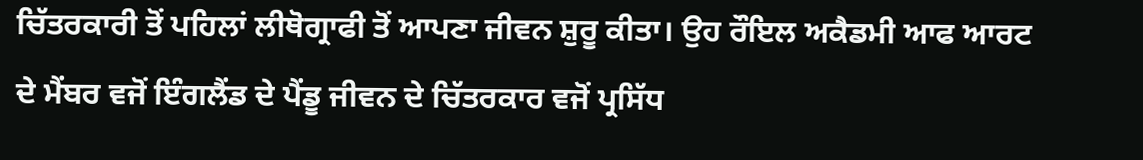ਚਿੱਤਰਕਾਰੀ ਤੋਂ ਪਹਿਲਾਂ ਲੀਥੋਗ੍ਰਾਫੀ ਤੋਂ ਆਪਣਾ ਜੀਵਨ ਸ਼ੁਰੂ ਕੀਤਾ। ਉਹ ਰੌਇਲ ਅਕੈਡਮੀ ਆਫ ਆਰਟ ਦੇ ਮੈਂਬਰ ਵਜੋਂ ਇੰਗਲੈਂਡ ਦੇ ਪੈਂਡੂ ਜੀਵਨ ਦੇ ਚਿੱਤਰਕਾਰ ਵਜੋਂ ਪ੍ਰਸਿੱਧ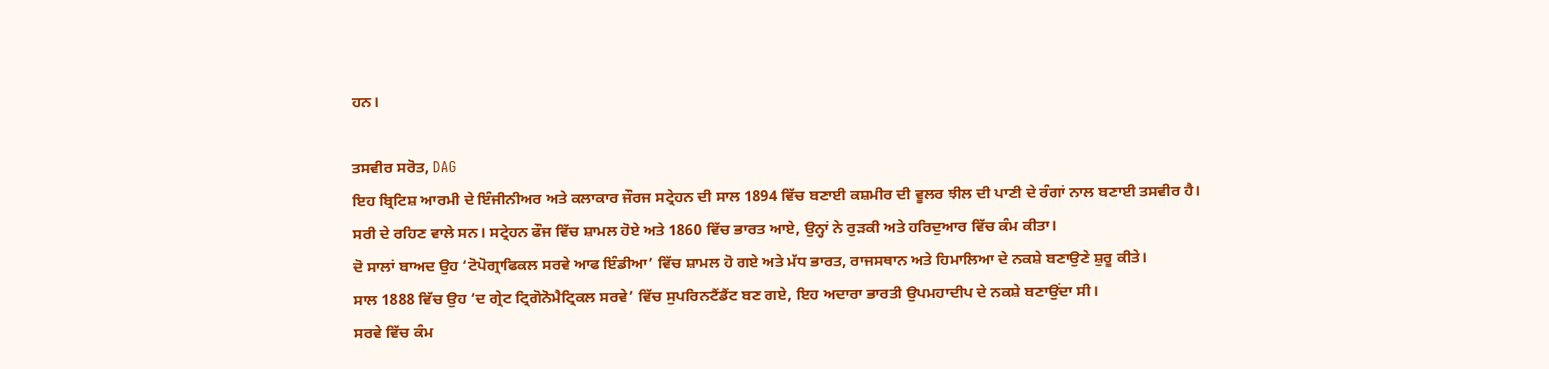ਹਨ।

ਤਸਵੀਰ ਸਰੋਤ, DAG
ਇਹ ਬ੍ਰਿਟਿਸ਼ ਆਰਮੀ ਦੇ ਇੰਜੀਨੀਅਰ ਅਤੇ ਕਲਾਕਾਰ ਜੌਰਜ ਸਟ੍ਰੇਹਨ ਦੀ ਸਾਲ 1894 ਵਿੱਚ ਬਣਾਈ ਕਸ਼ਮੀਰ ਦੀ ਵੂਲਰ ਝੀਲ ਦੀ ਪਾਣੀ ਦੇ ਰੰਗਾਂ ਨਾਲ ਬਣਾਈ ਤਸਵੀਰ ਹੈ।
ਸਰੀ ਦੇ ਰਹਿਣ ਵਾਲੇ ਸਨ। ਸਟ੍ਰੇਹਨ ਫੌਜ ਵਿੱਚ ਸ਼ਾਮਲ ਹੋਏ ਅਤੇ 1860 ਵਿੱਚ ਭਾਰਤ ਆਏ, ਉਨ੍ਹਾਂ ਨੇ ਰੁੜਕੀ ਅਤੇ ਹਰਿਦੁਆਰ ਵਿੱਚ ਕੰਮ ਕੀਤਾ।
ਦੋ ਸਾਲਾਂ ਬਾਅਦ ਉਹ ‘ਟੋਪੋਗ੍ਰਾਫਿਕਲ ਸਰਵੇ ਆਫ ਇੰਡੀਆ’ ਵਿੱਚ ਸ਼ਾਮਲ ਹੋ ਗਏ ਅਤੇ ਮੱਧ ਭਾਰਤ, ਰਾਜਸਥਾਨ ਅਤੇ ਹਿਮਾਲਿਆ ਦੇ ਨਕਸ਼ੇ ਬਣਾਉਣੇ ਸ਼ੁਰੂ ਕੀਤੇ।
ਸਾਲ 1888 ਵਿੱਚ ਉਹ ‘ਦ ਗ੍ਰੇਟ ਟ੍ਰਿਗੋਨੋਮੈਟ੍ਰਿਕਲ ਸਰਵੇ’ ਵਿੱਚ ਸੁਪਰਿਨਟੈਂਡੈਂਟ ਬਣ ਗਏ, ਇਹ ਅਦਾਰਾ ਭਾਰਤੀ ਉਪਮਹਾਦੀਪ ਦੇ ਨਕਸ਼ੇ ਬਣਾਉਂਦਾ ਸੀ।
ਸਰਵੇ ਵਿੱਚ ਕੰਮ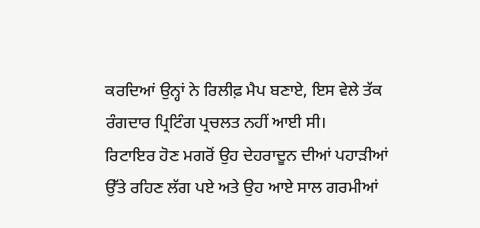ਕਰਦਿਆਂ ਉਨ੍ਹਾਂ ਨੇ ਰਿਲੀਫ਼ ਮੈਪ ਬਣਾਏ, ਇਸ ਵੇਲੇ ਤੱਕ ਰੰਗਦਾਰ ਪ੍ਰਿਟਿੰਗ ਪ੍ਰਚਲਤ ਨਹੀਂ ਆਈ ਸੀ।
ਰਿਟਾਇਰ ਹੋਣ ਮਗਰੋਂ ਉਹ ਦੇਹਰਾਦੂਨ ਦੀਆਂ ਪਹਾੜੀਆਂ ਉੱਤੇ ਰਹਿਣ ਲੱਗ ਪਏ ਅਤੇ ਉਹ ਆਏ ਸਾਲ ਗਰਮੀਆਂ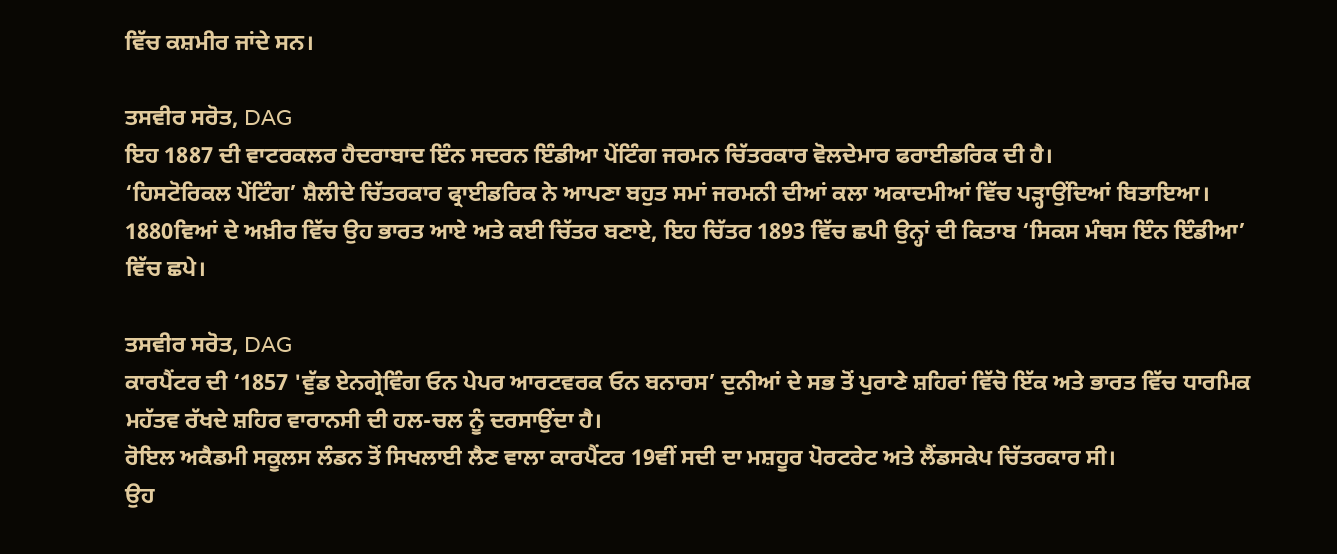ਵਿੱਚ ਕਸ਼ਮੀਰ ਜਾਂਦੇ ਸਨ।

ਤਸਵੀਰ ਸਰੋਤ, DAG
ਇਹ 1887 ਦੀ ਵਾਟਰਕਲਰ ਹੈਦਰਾਬਾਦ ਇੰਨ ਸਦਰਨ ਇੰਡੀਆ ਪੇਂਟਿੰਗ ਜਰਮਨ ਚਿੱਤਰਕਾਰ ਵੋਲਦੇਮਾਰ ਫਰਾਈਡਰਿਕ ਦੀ ਹੈ।
‘ਹਿਸਟੋਰਿਕਲ ਪੇਂਟਿੰਗ’ ਸ਼ੈਲੀਦੇ ਚਿੱਤਰਕਾਰ ਫ੍ਰਾਈਡਰਿਕ ਨੇ ਆਪਣਾ ਬਹੁਤ ਸਮਾਂ ਜਰਮਨੀ ਦੀਆਂ ਕਲਾ ਅਕਾਦਮੀਆਂ ਵਿੱਚ ਪੜ੍ਹਾਉਂਦਿਆਂ ਬਿਤਾਇਆ।
1880ਵਿਆਂ ਦੇ ਅਖ਼ੀਰ ਵਿੱਚ ਉਹ ਭਾਰਤ ਆਏ ਅਤੇ ਕਈ ਚਿੱਤਰ ਬਣਾਏ, ਇਹ ਚਿੱਤਰ 1893 ਵਿੱਚ ਛਪੀ ਉਨ੍ਹਾਂ ਦੀ ਕਿਤਾਬ ‘ਸਿਕਸ ਮੰਥਸ ਇੰਨ ਇੰਡੀਆ’ ਵਿੱਚ ਛਪੇ।

ਤਸਵੀਰ ਸਰੋਤ, DAG
ਕਾਰਪੈਂਟਰ ਦੀ ‘1857 'ਵੁੱਡ ਏਨਗ੍ਰੇਵਿੰਗ ਓਨ ਪੇਪਰ ਆਰਟਵਰਕ ਓਨ ਬਨਾਰਸ’ ਦੁਨੀਆਂ ਦੇ ਸਭ ਤੋਂ ਪੁਰਾਣੇ ਸ਼ਹਿਰਾਂ ਵਿੱਚੋ ਇੱਕ ਅਤੇ ਭਾਰਤ ਵਿੱਚ ਧਾਰਮਿਕ ਮਹੱਤਵ ਰੱਖਦੇ ਸ਼ਹਿਰ ਵਾਰਾਨਸੀ ਦੀ ਹਲ-ਚਲ ਨੂੰ ਦਰਸਾਉਂਦਾ ਹੈ।
ਰੋਇਲ ਅਕੈਡਮੀ ਸਕੂਲਸ ਲੰਡਨ ਤੋਂ ਸਿਖਲਾਈ ਲੈਣ ਵਾਲਾ ਕਾਰਪੈਂਟਰ 19ਵੀਂ ਸਦੀ ਦਾ ਮਸ਼ਹੂਰ ਪੋਰਟਰੇਟ ਅਤੇ ਲੈਂਡਸਕੇਪ ਚਿੱਤਰਕਾਰ ਸੀ।
ਉਹ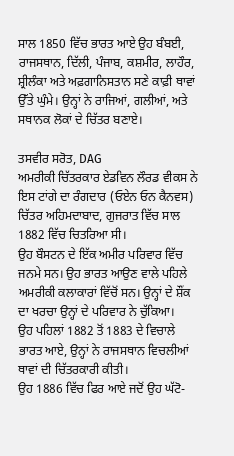ਸਾਲ 1850 ਵਿੱਚ ਭਾਰਤ ਆਏ ਉਹ ਬੰਬਈ, ਰਾਜਸਥਾਨ, ਦਿੱਲੀ, ਪੰਜਾਬ, ਕਸ਼ਮੀਰ, ਲਾਹੌਰ, ਸ਼੍ਰੀਲੰਕਾ ਅਤੇ ਅਫ਼ਗਾਨਿਸਤਾਨ ਸਣੇ ਕਾਫ਼ੀ ਥਾਵਾਂ ਉੱਤੇ ਘੁੰਮੇ। ਉਨ੍ਹਾਂ ਨੇ ਰਾਜਿਆਂ, ਗਲੀਆਂ, ਅਤੇ ਸਥਾਨਕ ਲੋਕਾਂ ਦੇ ਚਿੱਤਰ ਬਣਾਏ।

ਤਸਵੀਰ ਸਰੋਤ, DAG
ਅਮਰੀਕੀ ਚਿੱਤਰਕਾਰ ਏਡਵਿਨ ਲੌਰਡ ਵੀਕਸ ਨੇ ਇਸ ਟਾਂਗੇ ਦਾ ਰੰਗਦਾਰ (ਓਏਨ ਓਨ ਕੈਨਵਸ) ਚਿੱਤਰ ਅਹਿਮਦਾਬਾਦ, ਗੁਜਰਾਤ ਵਿੱਚ ਸਾਲ 1882 ਵਿੱਚ ਚਿਤਰਿਆ ਸੀ।
ਉਹ ਬੌਸਟਨ ਦੇ ਇੱਕ ਅਮੀਰ ਪਰਿਵਾਰ ਵਿੱਚ ਜਨਮੇ ਸਨ। ਉਹ ਭਾਰਤ ਆਉਣ ਵਾਲੇ ਪਹਿਲੇ ਅਮਰੀਕੀ ਕਲਾਕਾਰਾਂ ਵਿੱਚੋਂ ਸਨ। ਉਨ੍ਹਾਂ ਦੇ ਸ਼ੌਂਕ ਦਾ ਖਰਚਾ ਉਨ੍ਹਾਂ ਦੇ ਪਰਿਵਾਰ ਨੇ ਚੁੱਕਿਆ।
ਉਹ ਪਹਿਲਾਂ 1882 ਤੋਂ 1883 ਦੇ ਵਿਚਾਲੇ ਭਾਰਤ ਆਏ, ਉਨ੍ਹਾਂ ਨੇ ਰਾਜਸਥਾਨ ਵਿਚਲੀਆਂ ਥਾਵਾਂ ਦੀ ਚਿੱਤਰਕਾਰੀ ਕੀਤੀ।
ਉਹ 1886 ਵਿੱਚ ਫਿਰ ਆਏ ਜਦੋਂ ਉਹ ਘੱਟੋ-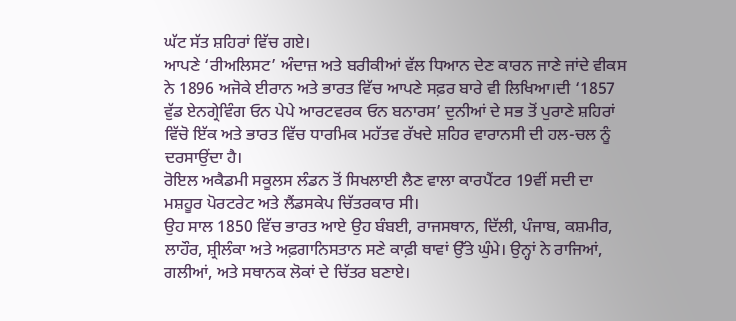ਘੱਟ ਸੱਤ ਸ਼ਹਿਰਾਂ ਵਿੱਚ ਗਏ।
ਆਪਣੇ ‘ਰੀਅਲਿਸਟ’ ਅੰਦਾਜ਼ ਅਤੇ ਬਰੀਕੀਆਂ ਵੱਲ ਧਿਆਨ ਦੇਣ ਕਾਰਨ ਜਾਣੇ ਜਾਂਦੇ ਵੀਕਸ ਨੇ 1896 ਅਜੋਕੇ ਈਰਾਨ ਅਤੇ ਭਾਰਤ ਵਿੱਚ ਆਪਣੇ ਸਫ਼ਰ ਬਾਰੇ ਵੀ ਲਿਖਿਆ।ਦੀ ‘1857 ਵੁੱਡ ਏਨਗ੍ਰੇਵਿੰਗ ਓਨ ਪੇਪੇ ਆਰਟਵਰਕ ਓਨ ਬਨਾਰਸ’ ਦੁਨੀਆਂ ਦੇ ਸਭ ਤੋਂ ਪੁਰਾਣੇ ਸ਼ਹਿਰਾਂ ਵਿੱਚੋ ਇੱਕ ਅਤੇ ਭਾਰਤ ਵਿੱਚ ਧਾਰਮਿਕ ਮਹੱਤਵ ਰੱਖਦੇ ਸ਼ਹਿਰ ਵਾਰਾਨਸੀ ਦੀ ਹਲ-ਚਲ ਨੂੰ ਦਰਸਾਉਂਦਾ ਹੈ।
ਰੋਇਲ ਅਕੈਡਮੀ ਸਕੂਲਸ ਲੰਡਨ ਤੋਂ ਸਿਖਲਾਈ ਲੈਣ ਵਾਲਾ ਕਾਰਪੈਂਟਰ 19ਵੀਂ ਸਦੀ ਦਾ ਮਸ਼ਹੂਰ ਪੋਰਟਰੇਟ ਅਤੇ ਲੈਂਡਸਕੇਪ ਚਿੱਤਰਕਾਰ ਸੀ।
ਉਹ ਸਾਲ 1850 ਵਿੱਚ ਭਾਰਤ ਆਏ ਉਹ ਬੰਬਈ, ਰਾਜਸਥਾਨ, ਦਿੱਲੀ, ਪੰਜਾਬ, ਕਸ਼ਮੀਰ, ਲਾਹੌਰ, ਸ਼੍ਰੀਲੰਕਾ ਅਤੇ ਅਫ਼ਗਾਨਿਸਤਾਨ ਸਣੇ ਕਾਫ਼ੀ ਥਾਵਾਂ ਉੱਤੇ ਘੁੰਮੇ। ਉਨ੍ਹਾਂ ਨੇ ਰਾਜਿਆਂ, ਗਲੀਆਂ, ਅਤੇ ਸਥਾਨਕ ਲੋਕਾਂ ਦੇ ਚਿੱਤਰ ਬਣਾਏ।